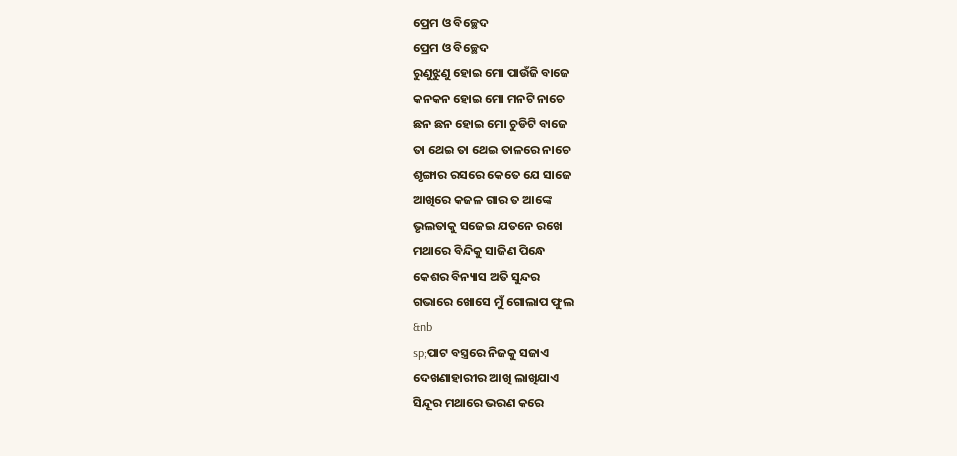ପ୍ରେମ ଓ ବିଚ୍ଛେଦ
ପ୍ରେମ ଓ ବିଚ୍ଛେଦ
ରୁଣୁଝୁଣୁ ହୋଇ ମୋ ପାଉଁଜି ବାଜେ
କନକନ ହୋଇ ମୋ ମନଟି ନାଚେ
ଛନ ଛନ ହୋଇ ମୋ ଚୁଡିଟି ବାଜେ
ତା ଥେଇ ତା ଥେଇ ତାଳରେ ନାଚେ
ଶୃଙ୍ଗାର ରସରେ କେତେ ଯେ ସାଜେ
ଆଖିରେ କଜଳ ଗାର ତ ଆଙ୍କେ
ଭୃଲତାକୁ ସଜେଇ ଯତନେ ରଖେ
ମଥାରେ ବିନ୍ଦିକୁ ସାଜିଣ ପିନ୍ଧେ
କେଶର ବିନ୍ୟାସ ଅତି ସୁନ୍ଦର
ଗଭାରେ ଖୋସେ ମୁଁ ଗୋଲାପ ଫୁଲ
&nb
sp;ପାଟ ବସ୍ତ୍ରରେ ନିଜକୁ ସଜାଏ
ଦେଖଣାହାରୀର ଆଖି ଲାଖିଯାଏ
ସିନ୍ଦୂର ମଥାରେ ଭରଣ କରେ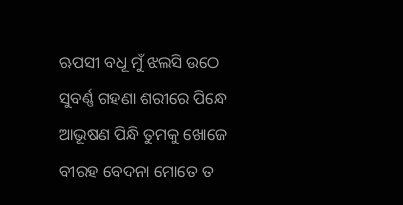ଋପସୀ ବଧୂ ମୁଁ ଝଲସି ଉଠେ
ସୁବର୍ଣ୍ଣ ଗହଣା ଶରୀରେ ପିନ୍ଧେ
ଆଭୂଷଣ ପିନ୍ଧି ତୁମକୁ ଖୋଜେ
ବୀରହ ବେଦନା ମୋତେ ତ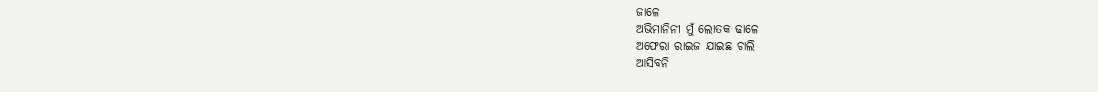ଜାଳେ
ଅଭିମାନିନୀ ମୁଁ ଲୋତକ ଢାଳେ
ଅଫେରା ରାଇଜ ଯାଇଛ ଚାଲି
ଆସିବନି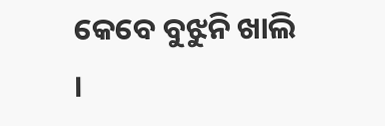କେବେ ବୁଝୁନି ଖାଲି ।